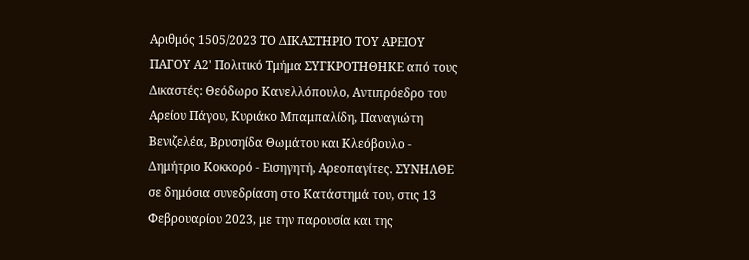Αριθμός 1505/2023 ΤΟ ΔΙΚΑΣΤΗΡΙΟ ΤΟΥ ΑΡΕΙΟΥ ΠΑΓΟΥ Α2' Πολιτικό Τμήμα ΣΥΓΚΡΟΤΗΘΗΚΕ από τους Δικαστές: Θεόδωρο Κανελλόπουλο, Αντιπρόεδρο του Αρείου Πάγου, Κυριάκο Μπαμπαλίδη, Παναγιώτη Βενιζελέα, Βρυσηίδα Θωμάτου και Κλεόβουλο - Δημήτριο Κοκκορό - Εισηγητή, Αρεοπαγίτες. ΣΥΝΗΛΘΕ σε δημόσια συνεδρίαση στο Κατάστημά του, στις 13 Φεβρουαρίου 2023, με την παρουσία και της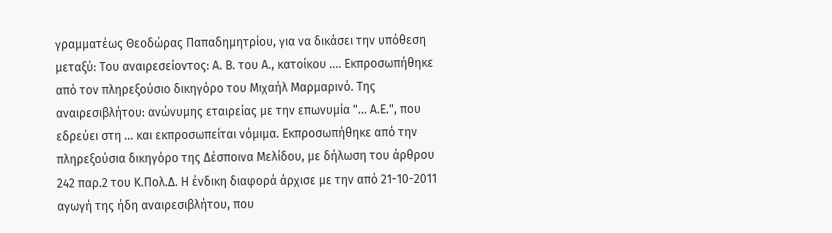γραμματέως Θεοδώρας Παπαδημητρίου, για να δικάσει την υπόθεση μεταξύ: Του αναιρεσείοντος: Α. Β. του Α., κατοίκου .... Εκπροσωπήθηκε από τον πληρεξούσιο δικηγόρο του Μιχαήλ Μαρμαρινό. Της αναιρεσιβλήτου: ανώνυμης εταιρείας με την επωνυμία "... Α.Ε.", που εδρεύει στη ... και εκπροσωπείται νόμιμα. Εκπροσωπήθηκε από την πληρεξούσια δικηγόρο της Δέσποινα Μελίδου, με δήλωση του άρθρου 242 παρ.2 του Κ.Πολ.Δ. Η ένδικη διαφορά άρχισε με την από 21-10-2011 αγωγή της ήδη αναιρεσιβλήτου, που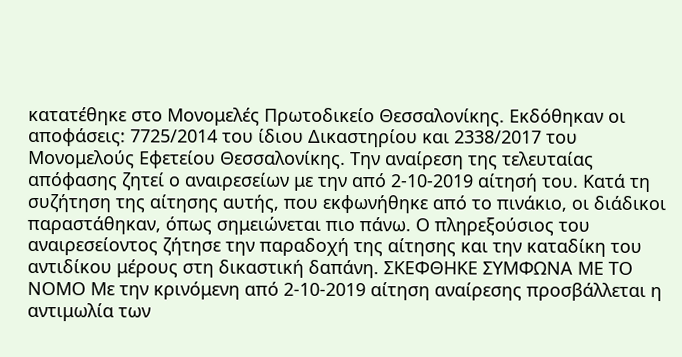κατατέθηκε στο Μονομελές Πρωτοδικείο Θεσσαλονίκης. Εκδόθηκαν οι αποφάσεις: 7725/2014 του ίδιου Δικαστηρίου και 2338/2017 του Μονομελούς Εφετείου Θεσσαλονίκης. Την αναίρεση της τελευταίας απόφασης ζητεί ο αναιρεσείων με την από 2-10-2019 αίτησή του. Κατά τη συζήτηση της αίτησης αυτής, που εκφωνήθηκε από το πινάκιο, οι διάδικοι παραστάθηκαν, όπως σημειώνεται πιο πάνω. Ο πληρεξούσιος του αναιρεσείοντος ζήτησε την παραδοχή της αίτησης και την καταδίκη του αντιδίκου μέρους στη δικαστική δαπάνη. ΣΚΕΦΘΗΚΕ ΣΥΜΦΩΝΑ ΜΕ ΤΟ ΝΟΜΟ Με την κρινόμενη από 2-10-2019 αίτηση αναίρεσης προσβάλλεται η αντιμωλία των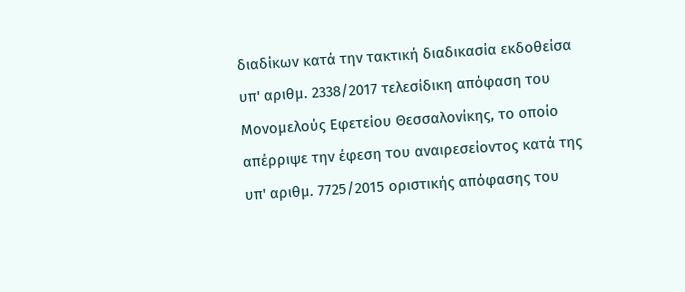διαδίκων κατά την τακτική διαδικασία εκδοθείσα υπ' αριθμ. 2338/2017 τελεσίδικη απόφαση του Μονομελούς Εφετείου Θεσσαλονίκης, το οποίο απέρριψε την έφεση του αναιρεσείοντος κατά της υπ' αριθμ. 7725/2015 οριστικής απόφασης του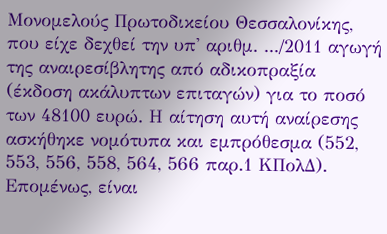Μονομελούς Πρωτοδικείου Θεσσαλονίκης, που είχε δεχθεί την υπ' αριθμ. .../2011 αγωγή της αναιρεσίβλητης από αδικοπραξία (έκδοση ακάλυπτων επιταγών) για το ποσό των 48100 ευρώ. Η αίτηση αυτή αναίρεσης ασκήθηκε νομότυπα και εμπρόθεσμα (552, 553, 556, 558, 564, 566 παρ.1 ΚΠολΔ). Επομένως, είναι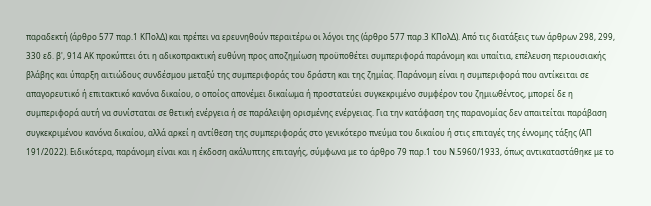παραδεκτή (άρθρο 577 παρ.1 ΚΠολΔ) και πρέπει να ερευνηθούν περαιτέρω οι λόγοι της (άρθρο 577 παρ.3 ΚΠολΔ). Από τις διατάξεις των άρθρων 298, 299, 330 εδ. β', 914 ΑΚ προκύπτει ότι η αδικοπρακτική ευθύνη προς αποζημίωση προϋποθέτει συμπεριφορά παράνομη και υπαίτια, επέλευση περιουσιακής βλάβης και ύπαρξη αιτιώδους συνδέσμου μεταξύ της συμπεριφοράς του δράστη και της ζημίας. Παράνομη είναι η συμπεριφορά που αντίκειται σε απαγορευτικό ή επιτακτικό κανόνα δικαίου, ο οποίος απονέμει δικαίωμα ή προστατεύει συγκεκριμένο συμφέρον του ζημιωθέντος, μπορεί δε η συμπεριφορά αυτή να συνίσταται σε θετική ενέργεια ή σε παράλειψη ορισμένης ενέργειας. Για την κατάφαση της παρανομίας δεν απαιτείται παράβαση συγκεκριμένου κανόνα δικαίου, αλλά αρκεί η αντίθεση της συμπεριφοράς στο γενικότερο πνεύμα του δικαίου ή στις επιταγές της έννομης τάξης (ΑΠ 191/2022). Ειδικότερα, παράνομη είναι και η έκδοση ακάλυπτης επιταγής, σύμφωνα με το άρθρο 79 παρ.1 του Ν.5960/1933, όπως αντικαταστάθηκε με το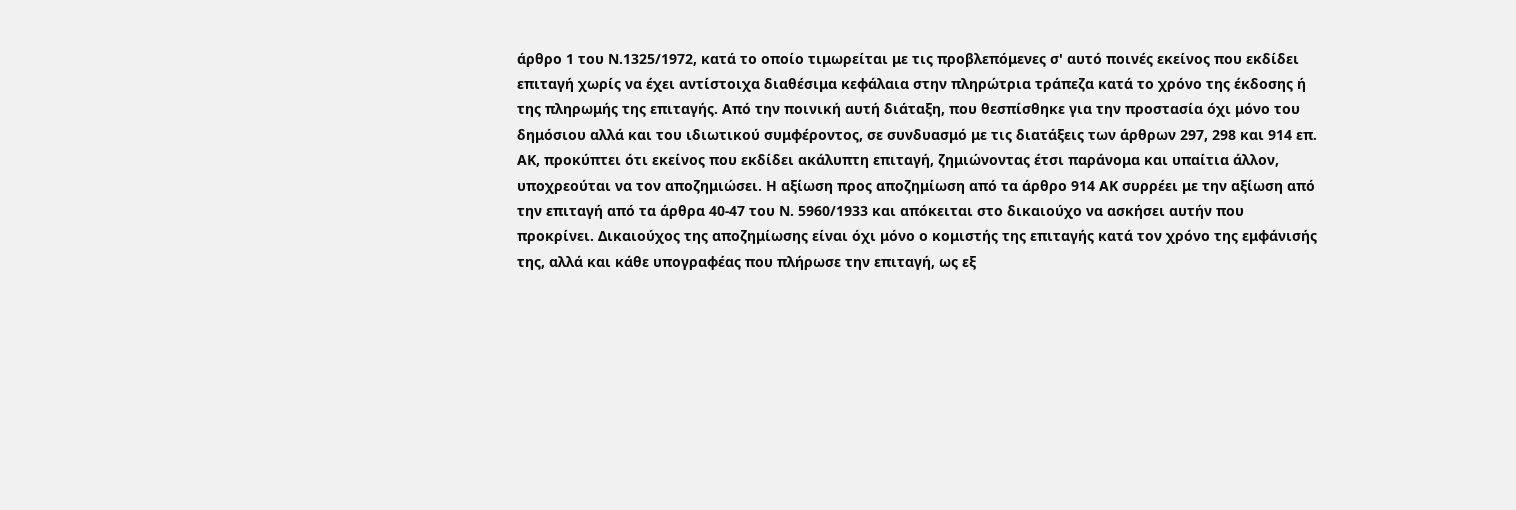άρθρο 1 του Ν.1325/1972, κατά το οποίο τιμωρείται με τις προβλεπόμενες σ' αυτό ποινές εκείνος που εκδίδει επιταγή χωρίς να έχει αντίστοιχα διαθέσιμα κεφάλαια στην πληρώτρια τράπεζα κατά το χρόνο της έκδοσης ή της πληρωμής της επιταγής. Από την ποινική αυτή διάταξη, που θεσπίσθηκε για την προστασία όχι μόνο του δημόσιου αλλά και του ιδιωτικού συμφέροντος, σε συνδυασμό με τις διατάξεις των άρθρων 297, 298 και 914 επ. ΑΚ, προκύπτει ότι εκείνος που εκδίδει ακάλυπτη επιταγή, ζημιώνοντας έτσι παράνομα και υπαίτια άλλον, υποχρεούται να τον αποζημιώσει. Η αξίωση προς αποζημίωση από τα άρθρο 914 ΑΚ συρρέει με την αξίωση από την επιταγή από τα άρθρα 40-47 του Ν. 5960/1933 και απόκειται στο δικαιούχο να ασκήσει αυτήν που προκρίνει. Δικαιούχος της αποζημίωσης είναι όχι μόνο ο κομιστής της επιταγής κατά τον χρόνο της εμφάνισής της, αλλά και κάθε υπογραφέας που πλήρωσε την επιταγή, ως εξ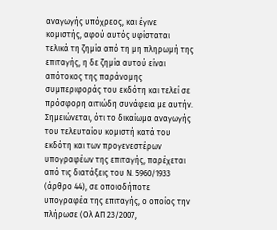αναγωγής υπόχρεος, και έγινε κομιστής, αφού αυτός υφίσταται τελικά τη ζημία από τη μη πληρωμή της επιταγής, η δε ζημία αυτού είναι απότοκος της παράνομης συμπεριφοράς του εκδότη και τελεί σε πρόσφορη αιτιώδη συνάφεια με αυτήν. Σημειώνεται, ότι το δικαίωμα αναγωγής του τελευταίου κομιστή κατά του εκδότη και των προγενεστέρων υπογραφέων της επιταγής, παρέχεται από τις διατάξεις του Ν. 5960/1933 (άρθρο 44), σε οποιοδήποτε υπογραφέα της επιταγής, ο οποίος την πλήρωσε (Ολ ΑΠ 23/2007,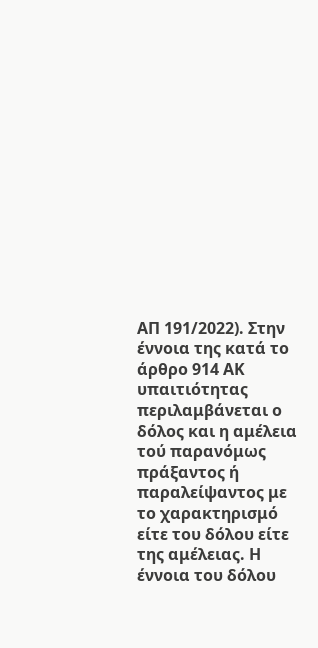ΑΠ 191/2022). Στην έννοια της κατά το άρθρο 914 ΑΚ υπαιτιότητας περιλαμβάνεται ο δόλος και η αμέλεια τού παρανόμως πράξαντος ή παραλείψαντος με το χαρακτηρισμό είτε του δόλου είτε της αμέλειας. Η έννοια του δόλου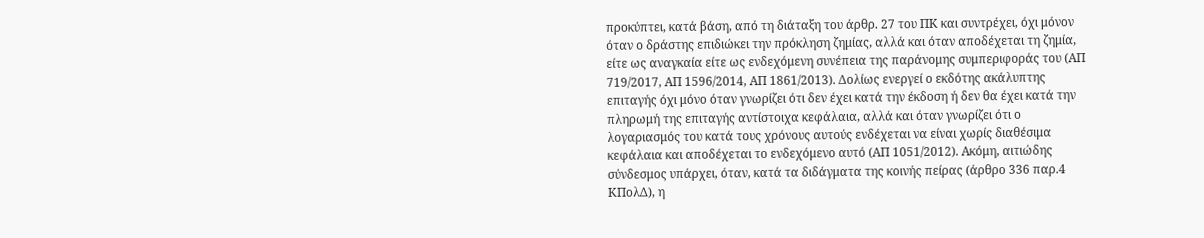προκύπτει, κατά βάση, από τη διάταξη του άρθρ. 27 του ΠΚ και συντρέχει, όχι μόνον όταν ο δράστης επιδιώκει την πρόκληση ζημίας, αλλά και όταν αποδέχεται τη ζημία, είτε ως αναγκαία είτε ως ενδεχόμενη συνέπεια της παράνομης συμπεριφοράς του (ΑΠ 719/2017, ΑΠ 1596/2014, ΑΠ 1861/2013). Δολίως ενεργεί ο εκδότης ακάλυπτης επιταγής όχι μόνο όταν γνωρίζει ότι δεν έχει κατά την έκδοση ή δεν θα έχει κατά την πληρωμή της επιταγής αντίστοιχα κεφάλαια, αλλά και όταν γνωρίζει ότι ο λογαριασμός του κατά τους χρόνους αυτούς ενδέχεται να είναι χωρίς διαθέσιμα κεφάλαια και αποδέχεται το ενδεχόμενο αυτό (ΑΠ 1051/2012). Ακόμη, αιτιώδης σύνδεσμος υπάρχει, όταν, κατά τα διδάγματα της κοινής πείρας (άρθρο 336 παρ.4 ΚΠολΔ), η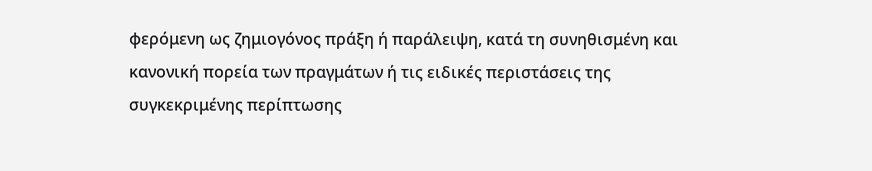φερόμενη ως ζημιογόνος πράξη ή παράλειψη, κατά τη συνηθισμένη και κανονική πορεία των πραγμάτων ή τις ειδικές περιστάσεις της συγκεκριμένης περίπτωσης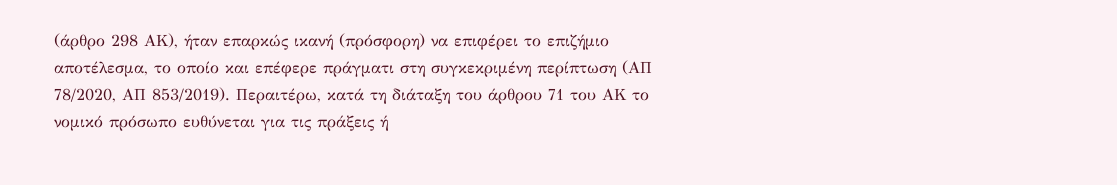(άρθρο 298 ΑΚ), ήταν επαρκώς ικανή (πρόσφορη) να επιφέρει το επιζήμιο αποτέλεσμα, το οποίο και επέφερε πράγματι στη συγκεκριμένη περίπτωση (ΑΠ 78/2020, ΑΠ 853/2019). Περαιτέρω, κατά τη διάταξη του άρθρου 71 του ΑΚ το νομικό πρόσωπο ευθύνεται για τις πράξεις ή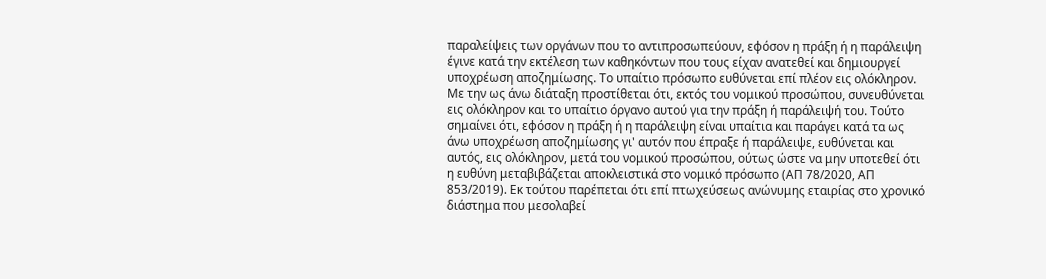παραλείψεις των οργάνων που το αντιπροσωπεύουν, εφόσον η πράξη ή η παράλειψη έγινε κατά την εκτέλεση των καθηκόντων που τους είχαν ανατεθεί και δημιουργεί υποχρέωση αποζημίωσης. Το υπαίτιο πρόσωπο ευθύνεται επί πλέον εις ολόκληρον. Με την ως άνω διάταξη προστίθεται ότι, εκτός του νομικού προσώπου, συνευθύνεται εις ολόκληρον και το υπαίτιο όργανο αυτού για την πράξη ή παράλειψή του. Τούτο σημαίνει ότι, εφόσον η πράξη ή η παράλειψη είναι υπαίτια και παράγει κατά τα ως άνω υποχρέωση αποζημίωσης γι' αυτόν που έπραξε ή παράλειψε, ευθύνεται και αυτός, εις ολόκληρον, μετά του νομικού προσώπου, ούτως ώστε να μην υποτεθεί ότι η ευθύνη μεταβιβάζεται αποκλειστικά στο νομικό πρόσωπο (ΑΠ 78/2020, ΑΠ 853/2019). Εκ τούτου παρέπεται ότι επί πτωχεύσεως ανώνυμης εταιρίας στο χρονικό διάστημα που μεσολαβεί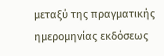μεταξύ της πραγματικής ημερομηνίας εκδόσεως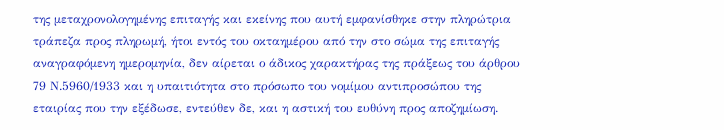της μεταχρονολογημένης επιταγής και εκείνης που αυτή εμφανίσθηκε στην πληρώτρια τράπεζα προς πληρωμή, ήτοι εντός του οκταημέρου από την στο σώμα της επιταγής αναγραφόμενη ημερομηνία, δεν αίρεται ο άδικος χαρακτήρας της πράξεως του άρθρου 79 Ν.5960/1933 και η υπαιτιότητα στο πρόσωπο του νομίμου αντιπροσώπου της εταιρίας που την εξέδωσε, εντεύθεν δε, και η αστική του ευθύνη προς αποζημίωση.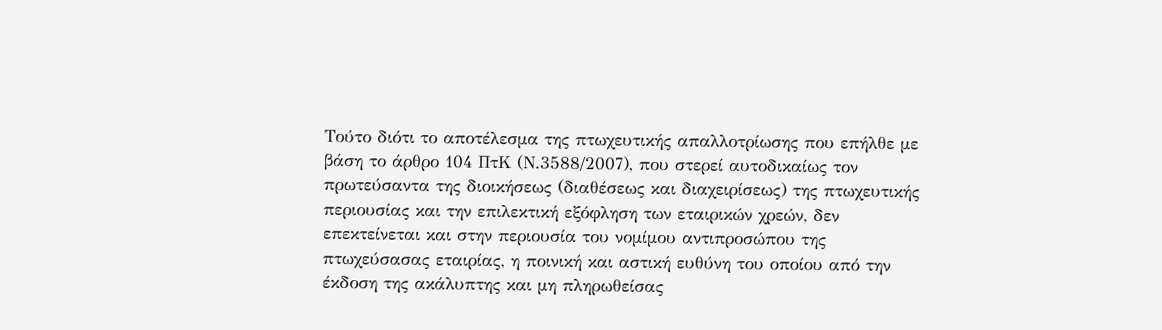Τούτο διότι το αποτέλεσμα της πτωχευτικής απαλλοτρίωσης που επήλθε με βάση το άρθρο 104 ΠτΚ (Ν.3588/2007), που στερεί αυτοδικαίως τον πρωτεύσαντα της διοικήσεως (διαθέσεως και διαχειρίσεως) της πτωχευτικής περιουσίας και την επιλεκτική εξόφληση των εταιρικών χρεών, δεν επεκτείνεται και στην περιουσία του νομίμου αντιπροσώπου της πτωχεύσασας εταιρίας, η ποινική και αστική ευθύνη του οποίου από την έκδοση της ακάλυπτης και μη πληρωθείσας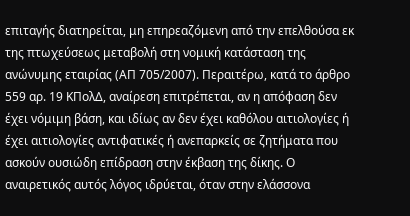επιταγής διατηρείται, μη επηρεαζόμενη από την επελθούσα εκ της πτωχεύσεως μεταβολή στη νομική κατάσταση της ανώνυμης εταιρίας (ΑΠ 705/2007). Περαιτέρω, κατά το άρθρο 559 αρ. 19 ΚΠολΔ, αναίρεση επιτρέπεται, αν η απόφαση δεν έχει νόμιμη βάση, και ιδίως αν δεν έχει καθόλου αιτιολογίες ή έχει αιτιολογίες αντιφατικές ή ανεπαρκείς σε ζητήματα που ασκούν ουσιώδη επίδραση στην έκβαση της δίκης. Ο αναιρετικός αυτός λόγος ιδρύεται, όταν στην ελάσσονα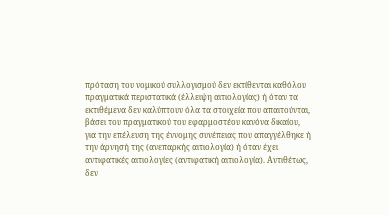πρόταση του νομικού συλλογισμού δεν εκτίθενται καθόλου πραγματικά περιστατικά (έλλειψη αιτιολογίας) ή όταν τα εκτιθέμενα δεν καλύπτουν όλα τα στοιχεία που απαιτούνται, βάσει του πραγματικού του εφαρμοστέου κανόνα δικαίου, για την επέλευση της έννομης συνέπειας που απαγγέλθηκε ή την άρνησή της (ανεπαρκής αιτιολογία) ή όταν έχει αντιφατικές αιτιολογίες (αντιφατική αιτιολογία). Αντιθέτως, δεν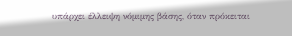υπάρχει έλλειψη νόμιμης βάσης, όταν πρόκειται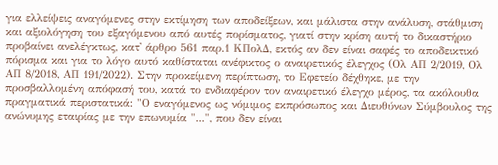για ελλείψεις αναγόμενες στην εκτίμηση των αποδείξεων, και μάλιστα στην ανάλυση, στάθμιση και αξιολόγηση του εξαγόμενου από αυτές πορίσματος, γιατί στην κρίση αυτή το δικαστήριο προβαίνει ανελέγκτως, κατ' άρθρο 561 παρ.1 ΚΠολΔ, εκτός αν δεν είναι σαφές το αποδεικτικό πόρισμα και για το λόγο αυτό καθίσταται ανέφικτος ο αναιρετικός έλεγχος (Ολ ΑΠ 2/2019, Ολ ΑΠ 8/2018, ΑΠ 191/2022). Στην προκείμενη περίπτωση, το Εφετείο δέχθηκε, με την προσβαλλομένη απόφασή του, κατά το ενδιαφέρον τον αναιρετικό έλεγχο μέρος, τα ακόλουθα πραγματικά περιστατικά: "Ο εναγόμενος ως νόμιμος εκπρόσωπος και Διευθύνων Σύμβουλος της ανώνυμης εταιρίας με την επωνυμία "...", που δεν είναι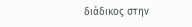διάδικος στην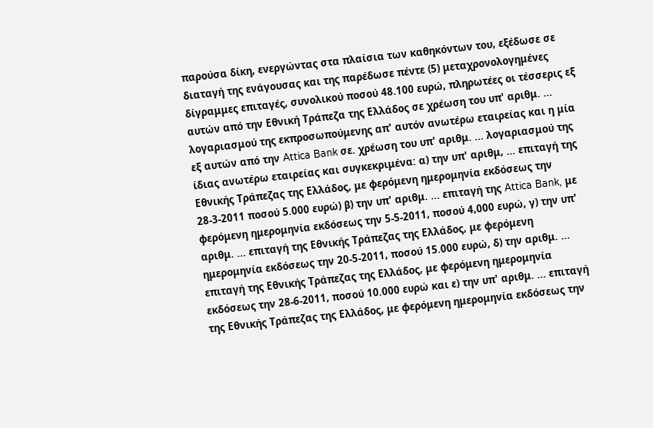παρούσα δίκη, ενεργώντας στα πλαίσια των καθηκόντων του, εξέδωσε σε διαταγή της ενάγουσας και της παρέδωσε πέντε (5) μεταχρονολογημένες δίγραμμες επιταγές, συνολικού ποσού 48.100 ευρώ, πληρωτέες οι τέσσερις εξ αυτών από την Εθνική Τράπεζα της Ελλάδος σε χρέωση του υπ' αριθμ. ... λογαριασμού της εκπροσωπούμενης απ' αυτόν ανωτέρω εταιρείας και η μία εξ αυτών από την Attica Bank σε. χρέωση του υπ' αριθμ. ... λογαριασμού της ίδιας ανωτέρω εταιρείας και συγκεκριμένα: α) την υπ' αριθμ, ... επιταγή της Εθνικής Τράπεζας της Ελλάδος, με φερόμενη ημερομηνία εκδόσεως την 28-3-2011 ποσού 5.000 ευρώ) β) την υπ' αριθμ. ... επιταγή της Attica Bank, με φερόμενη ημερομηνία εκδόσεως την 5-5-2011, ποσού 4,000 ευρώ, γ) την υπ' αριθμ. ... επιταγή της Εθνικής Τράπεζας της Ελλάδος, με φερόμενη ημερομηνία εκδόσεως την 20-5-2011, ποσού 15.000 ευρώ, δ) την αριθμ. ... επιταγή της Εθνικής Τράπεζας της Ελλάδος, με φερόμενη ημερομηνία εκδόσεως την 28-6-2011, ποσού 10.000 ευρώ και ε) την υπ' αριθμ. ... επιταγή της Εθνικής Τράπεζας της Ελλάδος, με φερόμενη ημερομηνία εκδόσεως την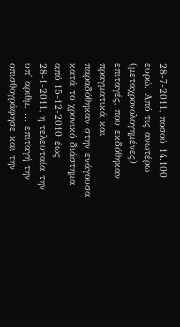28-7-2011, ποσού 14.100 ευρώ. Από τις ανωτέρω (μεταχρονολογημένες) επιταγές, που εκδόθηκαν πραγματικά και παραδόθηκαν στην ενάγουσα κατά το χρονικό διάστημα από 15-12-2010 έως 28-1-2011, η τελευταία την υπ' αριθμ. ... επιταγή την οπισθογράφησε και την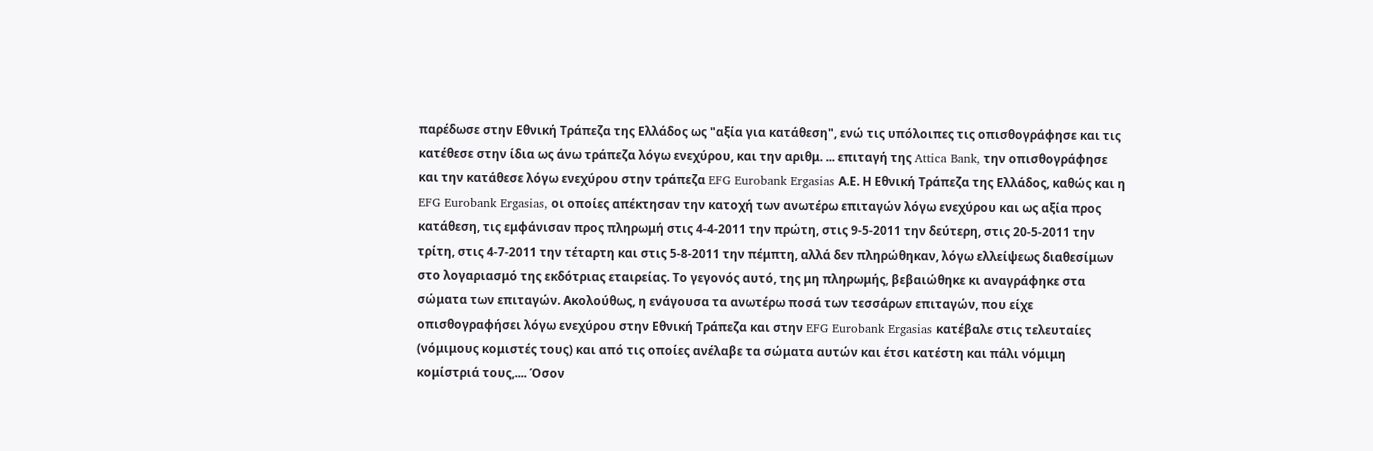παρέδωσε στην Εθνική Τράπεζα της Ελλάδος ως "αξία για κατάθεση", ενώ τις υπόλοιπες τις οπισθογράφησε και τις κατέθεσε στην ίδια ως άνω τράπεζα λόγω ενεχύρου, και την αριθμ. ... επιταγή της Attica Bank, την οπισθογράφησε και την κατάθεσε λόγω ενεχύρου στην τράπεζα EFG Eurobank Ergasias Α.Ε. Η Εθνική Τράπεζα της Ελλάδος, καθώς και η EFG Eurobank Ergasias, οι οποίες απέκτησαν την κατοχή των ανωτέρω επιταγών λόγω ενεχύρου και ως αξία προς κατάθεση, τις εμφάνισαν προς πληρωμή στις 4-4-2011 την πρώτη, στις 9-5-2011 την δεύτερη, στις 20-5-2011 την τρίτη, στις 4-7-2011 την τέταρτη και στις 5-8-2011 την πέμπτη, αλλά δεν πληρώθηκαν, λόγω ελλείψεως διαθεσίμων στο λογαριασμό της εκδότριας εταιρείας. Το γεγονός αυτό, της μη πληρωμής, βεβαιώθηκε κι αναγράφηκε στα σώματα των επιταγών. Ακολούθως, η ενάγουσα τα ανωτέρω ποσά των τεσσάρων επιταγών, που είχε οπισθογραφήσει λόγω ενεχύρου στην Εθνική Τράπεζα και στην EFG Eurobank Ergasias κατέβαλε στις τελευταίες (νόμιμους κομιστές τους) και από τις οποίες ανέλαβε τα σώματα αυτών και έτσι κατέστη και πάλι νόμιμη κομίστριά τους,.... Όσον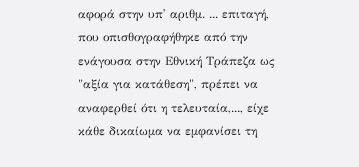αφορά στην υπ' αριθμ. ... επιταγή, που οπισθογραφήθηκε από την ενάγουσα στην Εθνική Τράπεζα ως "αξία για κατάθεση", πρέπει να αναφερθεί ότι η τελευταία,..., είχε κάθε δικαίωμα να εμφανίσει τη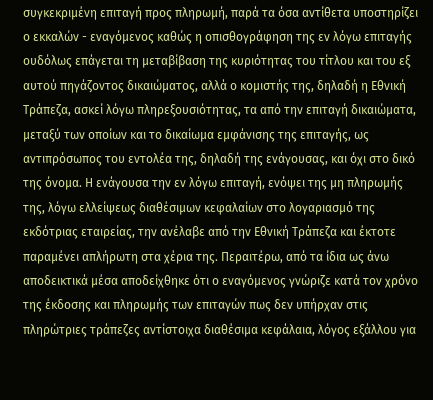συγκεκριμένη επιταγή προς πληρωμή, παρά τα όσα αντίθετα υποστηρίζει ο εκκαλών - εναγόμενος καθώς η οπισθογράφηση της εν λόγω επιταγής ουδόλως επάγεται τη μεταβίβαση της κυριότητας του τίτλου και του εξ αυτού πηγάζοντος δικαιώματος, αλλά ο κομιστής της, δηλαδή η Εθνική Τράπεζα, ασκεί λόγω πληρεξουσιότητας, τα από την επιταγή δικαιώματα, μεταξύ των οποίων και το δικαίωμα εμφάνισης της επιταγής, ως αντιπρόσωπος του εντολέα της, δηλαδή της ενάγουσας, και όχι στο δικό της όνομα. Η ενάγουσα την εν λόγω επιταγή, ενόψει της μη πληρωμής της, λόγω ελλείψεως διαθέσιμων κεφαλαίων στο λογαριασμό της εκδότριας εταιρείας, την ανέλαβε από την Εθνική Τράπεζα και έκτοτε παραμένει απλήρωτη στα χέρια της. Περαιτέρω, από τα ίδια ως άνω αποδεικτικά μέσα αποδείχθηκε ότι ο εναγόμενος γνώριζε κατά τον χρόνο της έκδοσης και πληρωμής των επιταγών πως δεν υπήρχαν στις πληρώτριες τράπεζες αντίστοιχα διαθέσιμα κεφάλαια, λόγος εξάλλου για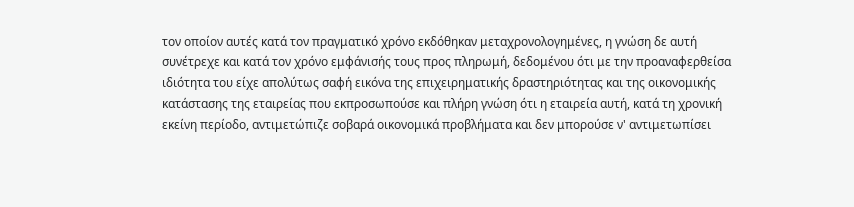τον οποίον αυτές κατά τον πραγματικό χρόνο εκδόθηκαν μεταχρονολογημένες, η γνώση δε αυτή συνέτρεχε και κατά τον χρόνο εμφάνισής τους προς πληρωμή, δεδομένου ότι με την προαναφερθείσα ιδιότητα του είχε απολύτως σαφή εικόνα της επιχειρηματικής δραστηριότητας και της οικονομικής κατάστασης της εταιρείας που εκπροσωπούσε και πλήρη γνώση ότι η εταιρεία αυτή, κατά τη χρονική εκείνη περίοδο, αντιμετώπιζε σοβαρά οικονομικά προβλήματα και δεν μπορούσε ν' αντιμετωπίσει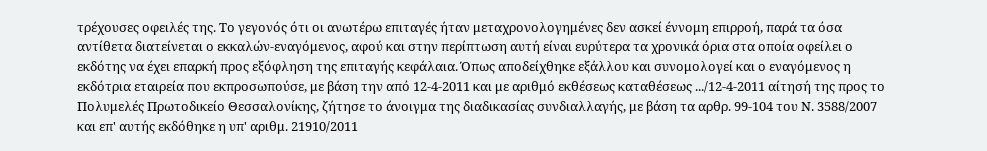τρέχουσες οφειλές της. Το γεγονός ότι οι ανωτέρω επιταγές ήταν μεταχρονολογημένες δεν ασκεί έννομη επιρροή, παρά τα όσα αντίθετα διατείνεται ο εκκαλών-εναγόμενος, αφού και στην περίπτωση αυτή είναι ευρύτερα τα χρονικά όρια στα οποία οφείλει ο εκδότης να έχει επαρκή προς εξόφληση της επιταγής κεφάλαια. Όπως αποδείχθηκε εξάλλου και συνομολογεί και ο εναγόμενος η εκδότρια εταιρεία που εκπροσωπούσε, με βάση την από 12-4-2011 και με αριθμό εκθέσεως καταθέσεως .../12-4-2011 αίτησή της προς το Πολυμελές Πρωτοδικείο Θεσσαλονίκης, ζήτησε το άνοιγμα της διαδικασίας συνδιαλλαγής, με βάση τα αρθρ. 99-104 του Ν. 3588/2007 και επ' αυτής εκδόθηκε η υπ' αριθμ. 21910/2011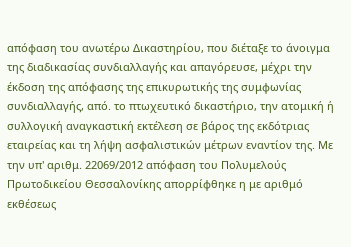απόφαση του ανωτέρω Δικαστηρίου, που διέταξε το άνοιγμα της διαδικασίας συνδιαλλαγής και απαγόρευσε, μέχρι την έκδοση της απόφασης της επικυρωτικής της συμφωνίας συνδιαλλαγής, από. το πτωχευτικό δικαστήριο, την ατομική ή συλλογική αναγκαστική εκτέλεση σε βάρος της εκδότριας εταιρείας και τη λήψη ασφαλιστικών μέτρων εναντίον της. Με την υπ' αριθμ. 22069/2012 απόφαση του Πολυμελούς Πρωτοδικείου Θεσσαλονίκης απορρίφθηκε η με αριθμό εκθέσεως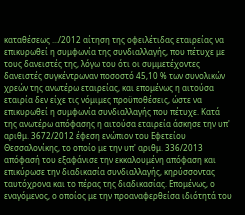καταθέσεως .../2012 αίτηση της οφειλέτιδας εταιρείας να επικυρωθεί η συμφωνία της συνδιαλλαγής, που πέτυχε με τους δανειστές της, λόγω του ότι οι συμμετέχοντες δανειστές συγκέντρωναν ποσοστό 45,10 % των συνολικών χρεών της ανωτέρω εταιρείας, και επομένως η αιτούσα εταιρία δεν είχε τις νόμιμες προϋποθέσεις, ώστε να επικυρωθεί η συμφωνία συνδιαλλαγής που πέτυχε. Κατά της ανωτέρω απόφασης η αιτούσα εταιρεία άσκησε την υπ' αριθμ. 3672/2012 έφεση ενώπιον του Εφετείου Θεσσαλονίκης, το οποίο με την υπ' αριθμ. 336/2013 απόφασή του εξαφάνισε την εκκαλουμένη απόφαση και επικύρωσε την διαδικασία συνδιαλλαγής, κηρύσσοντας ταυτόχρονα και το πέρας της διαδικασίας. Επομένως, ο εναγόμενος, ο οποίος με την προαναφερθείσα ιδιότητά του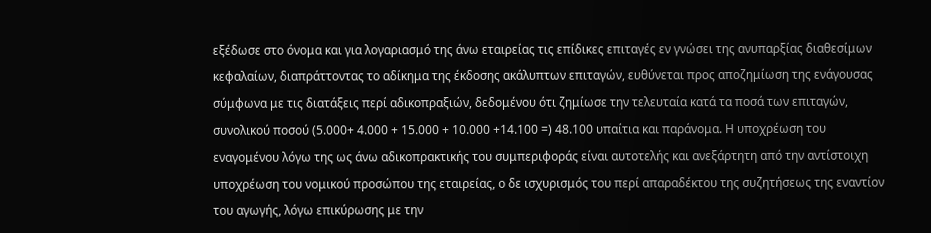εξέδωσε στο όνομα και για λογαριασμό της άνω εταιρείας τις επίδικες επιταγές εν γνώσει της ανυπαρξίας διαθεσίμων κεφαλαίων, διαπράττοντας το αδίκημα της έκδοσης ακάλυπτων επιταγών, ευθύνεται προς αποζημίωση της ενάγουσας σύμφωνα με τις διατάξεις περί αδικοπραξιών, δεδομένου ότι ζημίωσε την τελευταία κατά τα ποσά των επιταγών, συνολικού ποσού (5.000+ 4.000 + 15.000 + 10.000 +14.100 =) 48.100 υπαίτια και παράνομα. Η υποχρέωση του εναγομένου λόγω της ως άνω αδικοπρακτικής του συμπεριφοράς είναι αυτοτελής και ανεξάρτητη από την αντίστοιχη υποχρέωση του νομικού προσώπου της εταιρείας, ο δε ισχυρισμός του περί απαραδέκτου της συζητήσεως της εναντίον του αγωγής, λόγω επικύρωσης με την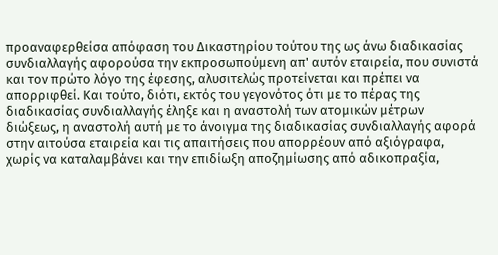προαναφερθείσα απόφαση του Δικαστηρίου τούτου της ως άνω διαδικασίας συνδιαλλαγής αφορούσα την εκπροσωπούμενη απ' αυτόν εταιρεία, που συνιστά και τον πρώτο λόγο της έφεσης, αλυσιτελώς προτείνεται και πρέπει να απορριφθεί. Και τούτο, διότι, εκτός του γεγονότος ότι με το πέρας της διαδικασίας συνδιαλλαγής έληξε και η αναστολή των ατομικών μέτρων διώξεως, η αναστολή αυτή με το άνοιγμα της διαδικασίας συνδιαλλαγής αφορά στην αιτούσα εταιρεία και τις απαιτήσεις που απορρέουν από αξιόγραφα, χωρίς να καταλαμβάνει και την επιδίωξη αποζημίωσης από αδικοπραξία,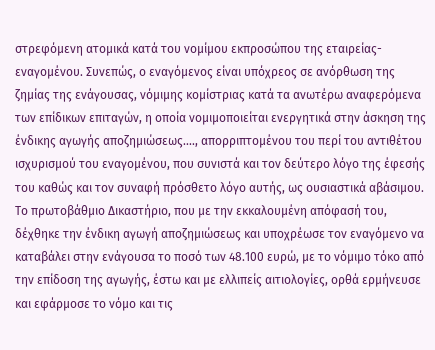στρεφόμενη ατομικά κατά του νομίμου εκπροσώπου της εταιρείας-εναγομένου. Συνεπώς, ο εναγόμενος είναι υπόχρεος σε ανόρθωση της ζημίας της ενάγουσας, νόμιμης κομίστριας κατά τα ανωτέρω αναφερόμενα των επίδικων επιταγών, η οποία νομιμοποιείται ενεργητικά στην άσκηση της ένδικης αγωγής αποζημιώσεως...., απορριπτομένου του περί του αντιθέτου ισχυρισμού του εναγομένου, που συνιστά και τον δεύτερο λόγο της έφεσής του καθώς και τον συναφή πρόσθετο λόγο αυτής, ως ουσιαστικά αβάσιμου. Το πρωτοβάθμιο Δικαστήριο, που με την εκκαλουμένη απόφασή του, δέχθηκε την ένδικη αγωγή αποζημιώσεως και υποχρέωσε τον εναγόμενο να καταβάλει στην ενάγουσα το ποσό των 48.100 ευρώ, με το νόμιμο τόκο από την επίδοση της αγωγής, έστω και με ελλιπείς αιτιολογίες, ορθά ερμήνευσε και εφάρμοσε το νόμο και τις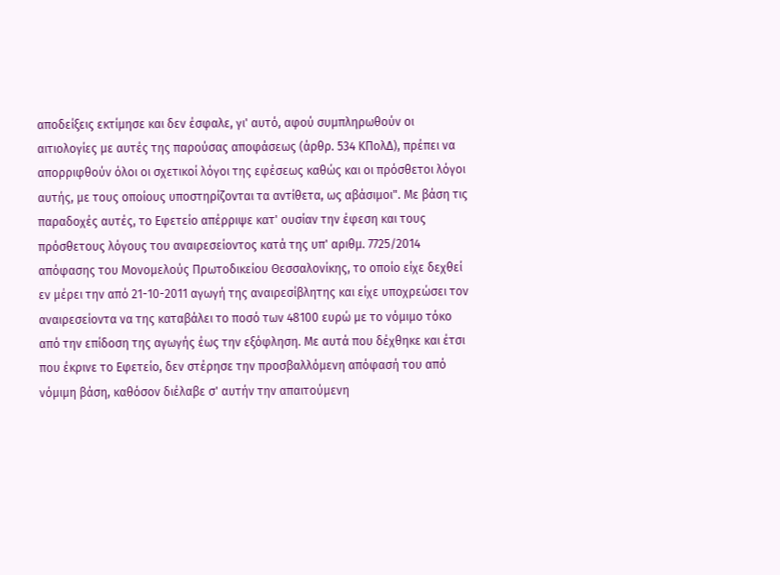αποδείξεις εκτίμησε και δεν έσφαλε, γι' αυτό, αφού συμπληρωθούν οι αιτιολογίες με αυτές της παρούσας αποφάσεως (άρθρ. 534 ΚΠολΔ), πρέπει να απορριφθούν όλοι οι σχετικοί λόγοι της εφέσεως καθώς και οι πρόσθετοι λόγοι αυτής, με τους οποίους υποστηρίζονται τα αντίθετα, ως αβάσιμοι". Με βάση τις παραδοχές αυτές, το Εφετείο απέρριψε κατ' ουσίαν την έφεση και τους πρόσθετους λόγους του αναιρεσείοντος κατά της υπ' αριθμ. 7725/2014 απόφασης του Μονομελούς Πρωτοδικείου Θεσσαλονίκης, το οποίο είχε δεχθεί εν μέρει την από 21-10-2011 αγωγή της αναιρεσίβλητης και είχε υποχρεώσει τον αναιρεσείοντα να της καταβάλει το ποσό των 48100 ευρώ με το νόμιμο τόκο από την επίδοση της αγωγής έως την εξόφληση. Με αυτά που δέχθηκε και έτσι που έκρινε το Εφετείο, δεν στέρησε την προσβαλλόμενη απόφασή του από νόμιμη βάση, καθόσον διέλαβε σ' αυτήν την απαιτούμενη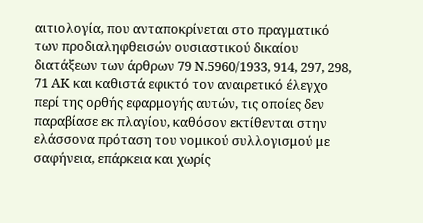αιτιολογία, που ανταποκρίνεται στο πραγματικό των προδιαληφθεισών ουσιαστικού δικαίου διατάξεων των άρθρων 79 Ν.5960/1933, 914, 297, 298, 71 ΑΚ και καθιστά εφικτό τον αναιρετικό έλεγχο περί της ορθής εφαρμογής αυτών, τις οποίες δεν παραβίασε εκ πλαγίου, καθόσον εκτίθενται στην ελάσσονα πρόταση του νομικού συλλογισμού με σαφήνεια, επάρκεια και χωρίς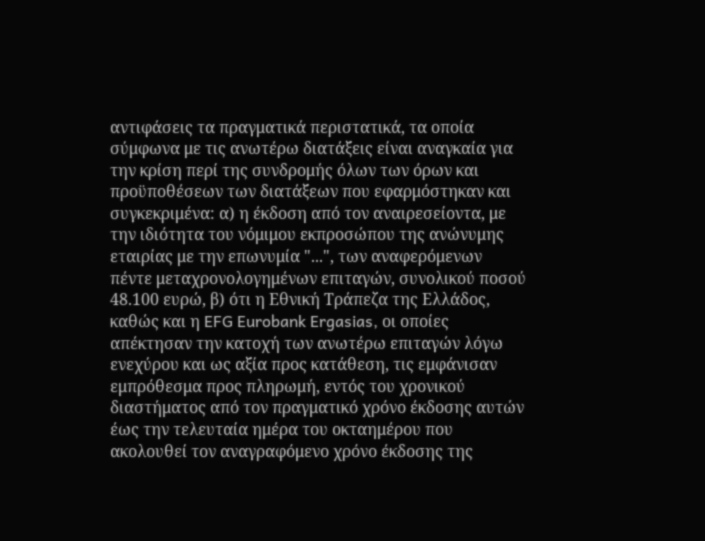αντιφάσεις τα πραγματικά περιστατικά, τα οποία σύμφωνα με τις ανωτέρω διατάξεις είναι αναγκαία για την κρίση περί της συνδρομής όλων των όρων και προϋποθέσεων των διατάξεων που εφαρμόστηκαν και συγκεκριμένα: α) η έκδοση από τον αναιρεσείοντα, με την ιδιότητα του νόμιμου εκπροσώπου της ανώνυμης εταιρίας με την επωνυμία "...", των αναφερόμενων πέντε μεταχρονολογημένων επιταγών, συνολικού ποσού 48.100 ευρώ, β) ότι η Εθνική Τράπεζα της Ελλάδος, καθώς και η EFG Eurobank Ergasias, οι οποίες απέκτησαν την κατοχή των ανωτέρω επιταγών λόγω ενεχύρου και ως αξία προς κατάθεση, τις εμφάνισαν εμπρόθεσμα προς πληρωμή, εντός του χρονικού διαστήματος από τον πραγματικό χρόνο έκδοσης αυτών έως την τελευταία ημέρα του οκταημέρου που ακολουθεί τον αναγραφόμενο χρόνο έκδοσης της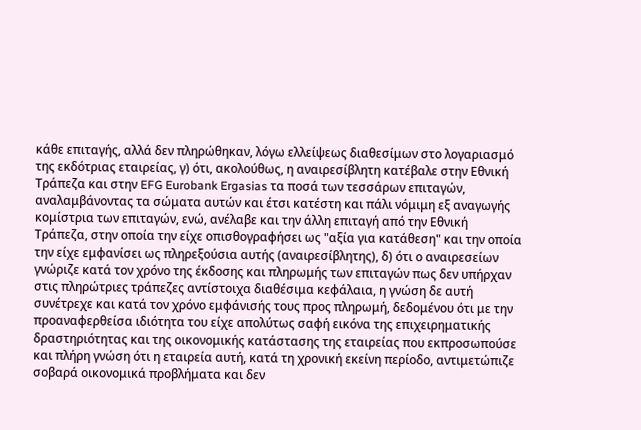κάθε επιταγής, αλλά δεν πληρώθηκαν, λόγω ελλείψεως διαθεσίμων στο λογαριασμό της εκδότριας εταιρείας, γ) ότι, ακολούθως, η αναιρεσίβλητη κατέβαλε στην Εθνική Τράπεζα και στην EFG Eurobank Ergasias τα ποσά των τεσσάρων επιταγών, αναλαμβάνοντας τα σώματα αυτών και έτσι κατέστη και πάλι νόμιμη εξ αναγωγής κομίστρια των επιταγών, ενώ, ανέλαβε και την άλλη επιταγή από την Εθνική Τράπεζα, στην οποία την είχε οπισθογραφήσει ως "αξία για κατάθεση" και την οποία την είχε εμφανίσει ως πληρεξούσια αυτής (αναιρεσίβλητης), δ) ότι ο αναιρεσείων γνώριζε κατά τον χρόνο της έκδοσης και πληρωμής των επιταγών πως δεν υπήρχαν στις πληρώτριες τράπεζες αντίστοιχα διαθέσιμα κεφάλαια, η γνώση δε αυτή συνέτρεχε και κατά τον χρόνο εμφάνισής τους προς πληρωμή, δεδομένου ότι με την προαναφερθείσα ιδιότητα του είχε απολύτως σαφή εικόνα της επιχειρηματικής δραστηριότητας και της οικονομικής κατάστασης της εταιρείας που εκπροσωπούσε και πλήρη γνώση ότι η εταιρεία αυτή, κατά τη χρονική εκείνη περίοδο, αντιμετώπιζε σοβαρά οικονομικά προβλήματα και δεν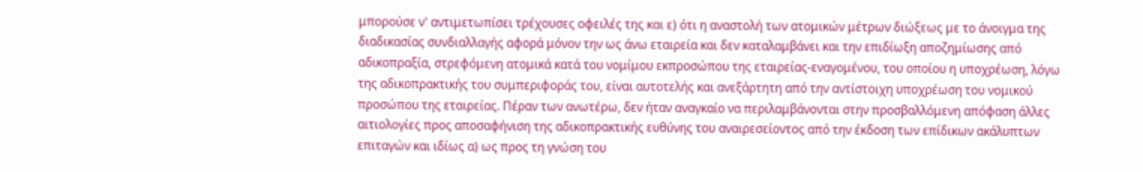μπορούσε ν' αντιμετωπίσει τρέχουσες οφειλές της και ε) ότι η αναστολή των ατομικών μέτρων διώξεως με το άνοιγμα της διαδικασίας συνδιαλλαγής αφορά μόνον την ως άνω εταιρεία και δεν καταλαμβάνει και την επιδίωξη αποζημίωσης από αδικοπραξία, στρεφόμενη ατομικά κατά του νομίμου εκπροσώπου της εταιρείας-εναγομένου, του οποίου η υποχρέωση, λόγω της αδικοπρακτικής του συμπεριφοράς του, είναι αυτοτελής και ανεξάρτητη από την αντίστοιχη υποχρέωση του νομικού προσώπου της εταιρείας. Πέραν των ανωτέρω, δεν ήταν αναγκαίο να περιλαμβάνονται στην προσβαλλόμενη απόφαση άλλες αιτιολογίες προς αποσαφήνιση της αδικοπρακτικής ευθύνης του αναιρεσείοντος από την έκδοση των επίδικων ακάλυπτων επιταγών και ιδίως α) ως προς τη γνώση του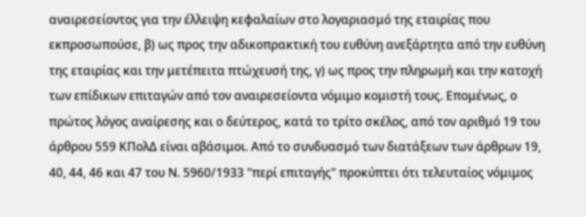αναιρεσείοντος για την έλλειψη κεφαλαίων στο λογαριασμό της εταιρίας που εκπροσωπούσε, β) ως προς την αδικοπρακτική του ευθύνη ανεξάρτητα από την ευθύνη της εταιρίας και την μετέπειτα πτώχευσή της, γ) ως προς την πληρωμή και την κατοχή των επίδικων επιταγών από τον αναιρεσείοντα νόμιμο κομιστή τους. Επομένως, ο πρώτος λόγος αναίρεσης και ο δεύτερος, κατά το τρίτο σκέλος, από τον αριθμό 19 του άρθρου 559 ΚΠολΔ είναι αβάσιμοι. Από το συνδυασμό των διατάξεων των άρθρων 19, 40, 44, 46 και 47 του Ν. 5960/1933 "περί επιταγής" προκύπτει ότι τελευταίος νόμιμος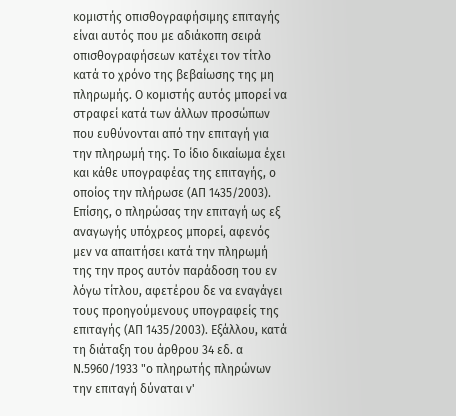κομιστής οπισθογραφήσιμης επιταγής είναι αυτός που με αδιάκοπη σειρά οπισθογραφήσεων κατέχει τον τίτλο κατά το χρόνο της βεβαίωσης της μη πληρωμής. Ο κομιστής αυτός μπορεί να στραφεί κατά των άλλων προσώπων που ευθύνονται από την επιταγή για την πληρωμή της. Το ίδιο δικαίωμα έχει και κάθε υπογραφέας της επιταγής, ο οποίος την πλήρωσε (ΑΠ 1435/2003). Επίσης, ο πληρώσας την επιταγή ως εξ αναγωγής υπόχρεος μπορεί, αφενός μεν να απαιτήσει κατά την πληρωμή της την προς αυτόν παράδοση του εν λόγω τίτλου, αφετέρου δε να εναγάγει τους προηγούμενους υπογραφείς της επιταγής (ΑΠ 1435/2003). Εξάλλου, κατά τη διάταξη του άρθρου 34 εδ. α Ν.5960/1933 "ο πληρωτής πληρώνων την επιταγή δύναται ν'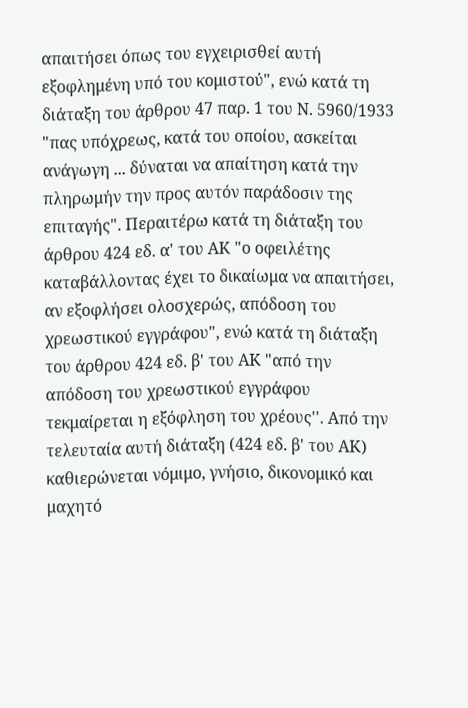απαιτήσει όπως του εγχειρισθεί αυτή εξοφλημένη υπό του κομιστού", ενώ κατά τη διάταξη του άρθρου 47 παρ. 1 του Ν. 5960/1933 "πας υπόχρεως, κατά του οποίου, ασκείται ανάγωγη ... δύναται να απαίτηση κατά την πληρωμήν την προς αυτόν παράδοσιν της επιταγής". Περαιτέρω κατά τη διάταξη του άρθρου 424 εδ. α' του ΑΚ "ο οφειλέτης καταβάλλοντας έχει το δικαίωμα να απαιτήσει, αν εξοφλήσει ολοσχερώς, απόδοση του χρεωστικού εγγράφου", ενώ κατά τη διάταξη του άρθρου 424 εδ. β' του ΑΚ "από την απόδοση του χρεωστικού εγγράφου τεκμαίρεται η εξόφληση του χρέους''. Από την τελευταία αυτή διάταξη (424 εδ. β' του ΑΚ) καθιερώνεται νόμιμο, γνήσιο, δικονομικό και μαχητό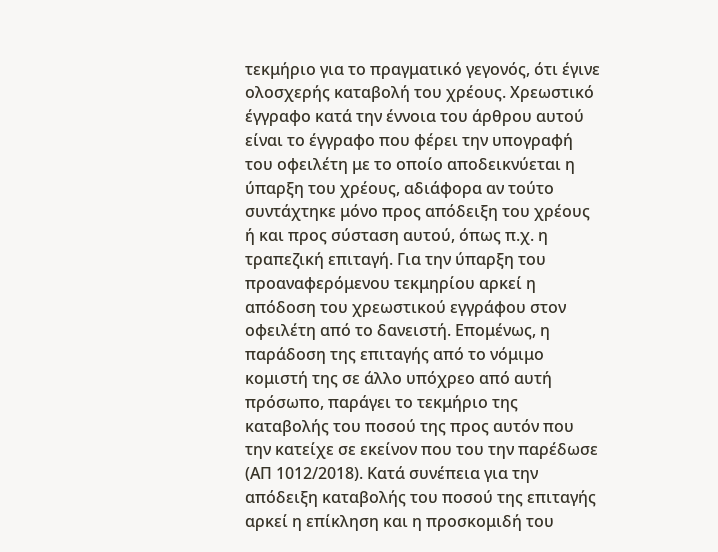τεκμήριο για το πραγματικό γεγονός, ότι έγινε ολοσχερής καταβολή του χρέους. Χρεωστικό έγγραφο κατά την έννοια του άρθρου αυτού είναι το έγγραφο που φέρει την υπογραφή του οφειλέτη με το οποίο αποδεικνύεται η ύπαρξη του χρέους, αδιάφορα αν τούτο συντάχτηκε μόνο προς απόδειξη του χρέους ή και προς σύσταση αυτού, όπως π.χ. η τραπεζική επιταγή. Για την ύπαρξη του προαναφερόμενου τεκμηρίου αρκεί η απόδοση του χρεωστικού εγγράφου στον οφειλέτη από το δανειστή. Επομένως, η παράδοση της επιταγής από το νόμιμο κομιστή της σε άλλο υπόχρεο από αυτή πρόσωπο, παράγει το τεκμήριο της καταβολής του ποσού της προς αυτόν που την κατείχε σε εκείνον που του την παρέδωσε (ΑΠ 1012/2018). Κατά συνέπεια για την απόδειξη καταβολής του ποσού της επιταγής αρκεί η επίκληση και η προσκομιδή του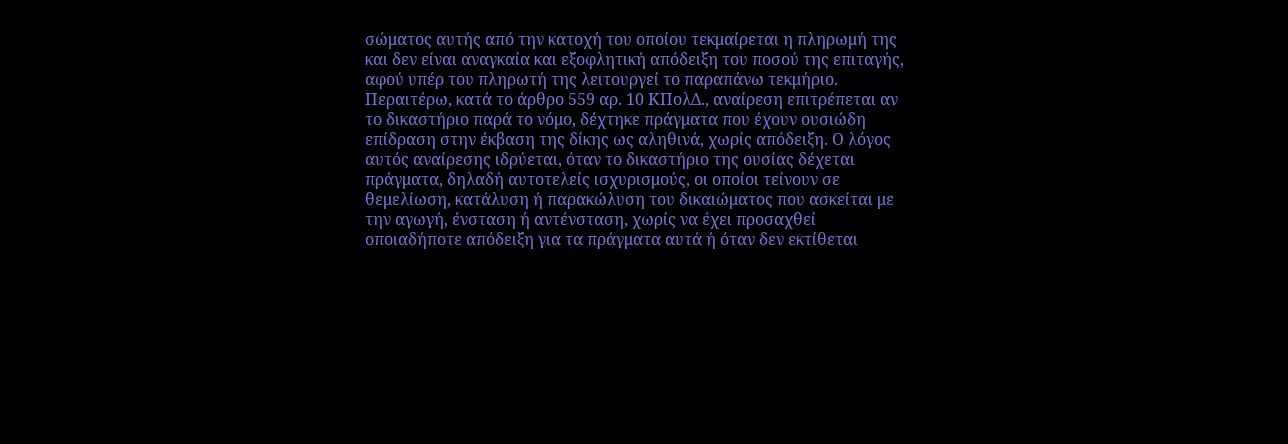σώματος αυτής από την κατοχή του οποίου τεκμαίρεται η πληρωμή της και δεν είναι αναγκαία και εξοφλητική απόδειξη του ποσού της επιταγής, αφού υπέρ του πληρωτή της λειτουργεί το παραπάνω τεκμήριο. Περαιτέρω, κατά το άρθρο 559 αρ. 10 ΚΠολΔ., αναίρεση επιτρέπεται αν το δικαστήριο παρά το νόμο, δέχτηκε πράγματα που έχουν ουσιώδη επίδραση στην έκβαση της δίκης ως αληθινά, χωρίς απόδειξη. Ο λόγος αυτός αναίρεσης ιδρύεται, όταν το δικαστήριο της ουσίας δέχεται πράγματα, δηλαδή αυτοτελείς ισχυρισμούς, οι οποίοι τείνουν σε θεμελίωση, κατάλυση ή παρακώλυση του δικαιώματος που ασκείται με την αγωγή, ένσταση ή αντένσταση, χωρίς να έχει προσαχθεί οποιαδήποτε απόδειξη για τα πράγματα αυτά ή όταν δεν εκτίθεται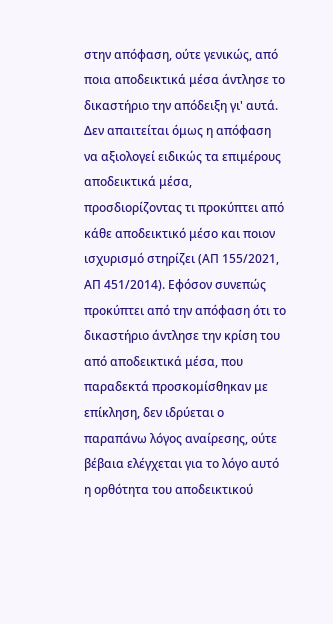στην απόφαση, ούτε γενικώς, από ποια αποδεικτικά μέσα άντλησε το δικαστήριο την απόδειξη γι' αυτά. Δεν απαιτείται όμως η απόφαση να αξιολογεί ειδικώς τα επιμέρους αποδεικτικά μέσα, προσδιορίζοντας τι προκύπτει από κάθε αποδεικτικό μέσο και ποιον ισχυρισμό στηρίζει (ΑΠ 155/2021, ΑΠ 451/2014). Εφόσον συνεπώς προκύπτει από την απόφαση ότι το δικαστήριο άντλησε την κρίση του από αποδεικτικά μέσα, που παραδεκτά προσκομίσθηκαν με επίκληση, δεν ιδρύεται ο παραπάνω λόγος αναίρεσης, ούτε βέβαια ελέγχεται για το λόγο αυτό η ορθότητα του αποδεικτικού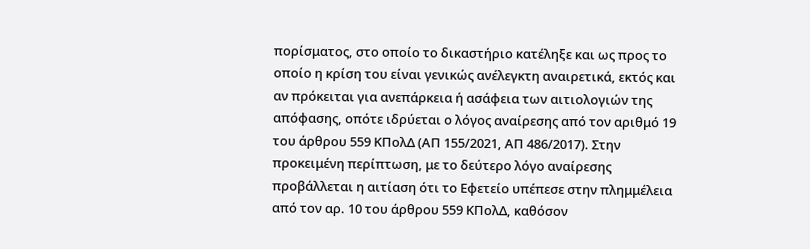πορίσματος, στο οποίο το δικαστήριο κατέληξε και ως προς το οποίο η κρίση του είναι γενικώς ανέλεγκτη αναιρετικά, εκτός και αν πρόκειται για ανεπάρκεια ή ασάφεια των αιτιολογιών της απόφασης, οπότε ιδρύεται ο λόγος αναίρεσης από τον αριθμό 19 του άρθρου 559 ΚΠολΔ (ΑΠ 155/2021, ΑΠ 486/2017). Στην προκειμένη περίπτωση, με το δεύτερο λόγο αναίρεσης προβάλλεται η αιτίαση ότι το Εφετείο υπέπεσε στην πλημμέλεια από τον αρ. 10 του άρθρου 559 ΚΠολΔ, καθόσον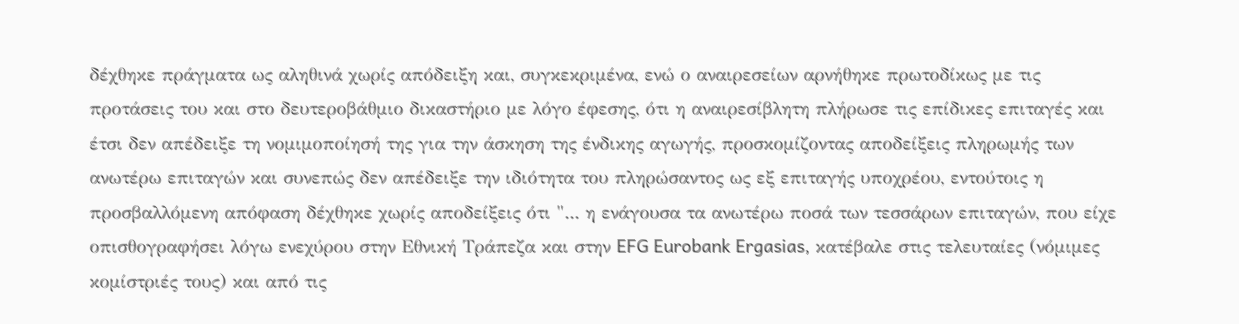δέχθηκε πράγματα ως αληθινά χωρίς απόδειξη και, συγκεκριμένα, ενώ ο αναιρεσείων αρνήθηκε πρωτοδίκως με τις προτάσεις του και στο δευτεροβάθμιο δικαστήριο με λόγο έφεσης, ότι η αναιρεσίβλητη πλήρωσε τις επίδικες επιταγές και έτσι δεν απέδειξε τη νομιμοποίησή της για την άσκηση της ένδικης αγωγής, προσκομίζοντας αποδείξεις πληρωμής των ανωτέρω επιταγών και συνεπώς δεν απέδειξε την ιδιότητα του πληρώσαντος ως εξ επιταγής υποχρέου, εντούτοις η προσβαλλόμενη απόφαση δέχθηκε χωρίς αποδείξεις ότι "... η ενάγουσα τα ανωτέρω ποσά των τεσσάρων επιταγών, που είχε οπισθογραφήσει λόγω ενεχύρου στην Εθνική Τράπεζα και στην EFG Eurobank Ergasias, κατέβαλε στις τελευταίες (νόμιμες κομίστριές τους) και από τις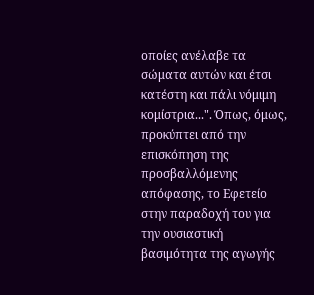οποίες ανέλαβε τα σώματα αυτών και έτσι κατέστη και πάλι νόμιμη κομίστρια...". Όπως, όμως, προκύπτει από την επισκόπηση της προσβαλλόμενης απόφασης, το Εφετείο στην παραδοχή του για την ουσιαστική βασιμότητα της αγωγής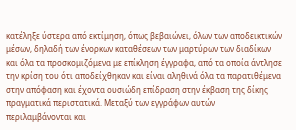κατέληξε ύστερα από εκτίμηση, όπως βεβαιώνει, όλων των αποδεικτικών μέσων, δηλαδή των ένορκων καταθέσεων των μαρτύρων των διαδίκων και όλα τα προσκομιζόμενα με επίκληση έγγραφα, από τα οποία άντλησε την κρίση του ότι αποδείχθηκαν και είναι αληθινά όλα τα παρατιθέμενα στην απόφαση και έχοντα ουσιώδη επίδραση στην έκβαση της δίκης πραγματικά περιστατικά. Μεταξύ των εγγράφων αυτών περιλαμβάνονται και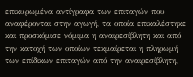επικυρωμένα αντίγραφα των επιταγών που αναφέρονται στην αγωγή, τα οποία επικαλέστηκε και προσκόμισε νόμιμα η αναιρεσίβλητη και από την κατοχή των οποίων τεκμαίρεται η πληρωμή των επίδικων επιταγών από την αναιρεσίβλητη,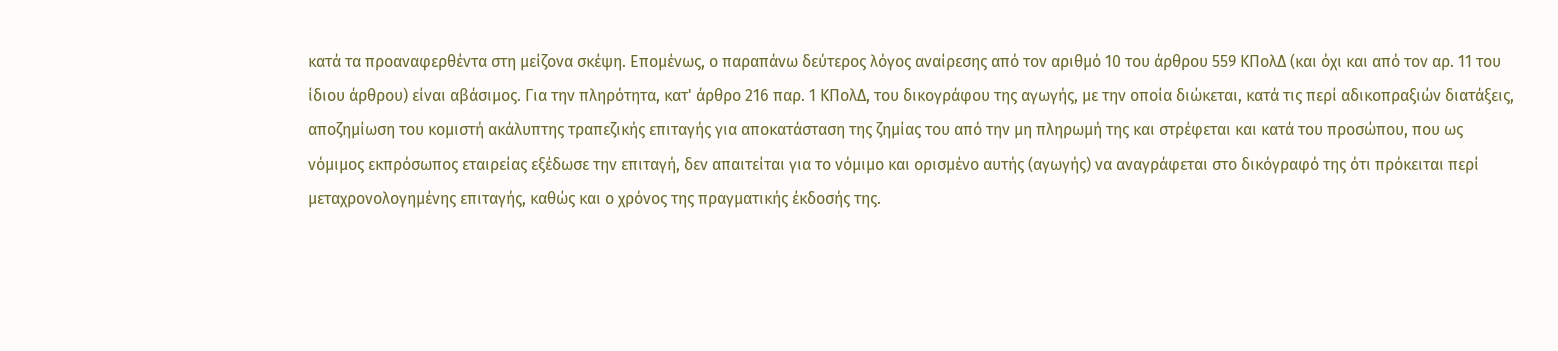κατά τα προαναφερθέντα στη μείζονα σκέψη. Επομένως, ο παραπάνω δεύτερος λόγος αναίρεσης από τον αριθμό 10 του άρθρου 559 ΚΠολΔ (και όχι και από τον αρ. 11 του ίδιου άρθρου) είναι αβάσιμος. Για την πληρότητα, κατ' άρθρο 216 παρ. 1 ΚΠολΔ, του δικογράφου της αγωγής, με την οποία διώκεται, κατά τις περί αδικοπραξιών διατάξεις, αποζημίωση του κομιστή ακάλυπτης τραπεζικής επιταγής για αποκατάσταση της ζημίας του από την μη πληρωμή της και στρέφεται και κατά του προσώπου, που ως νόμιμος εκπρόσωπος εταιρείας εξέδωσε την επιταγή, δεν απαιτείται για το νόμιμο και ορισμένο αυτής (αγωγής) να αναγράφεται στο δικόγραφό της ότι πρόκειται περί μεταχρονολογημένης επιταγής, καθώς και ο χρόνος της πραγματικής έκδοσής της.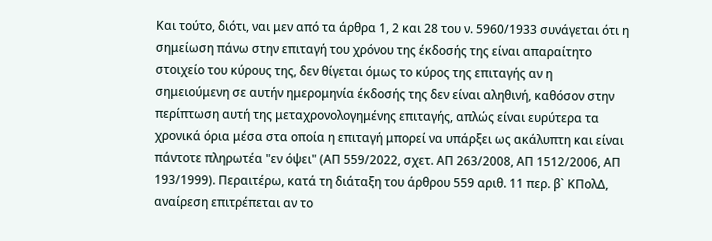Και τούτο, διότι, ναι μεν από τα άρθρα 1, 2 και 28 του ν. 5960/1933 συνάγεται ότι η σημείωση πάνω στην επιταγή του χρόνου της έκδοσής της είναι απαραίτητο στοιχείο του κύρους της, δεν θίγεται όμως το κύρος της επιταγής αν η σημειούμενη σε αυτήν ημερομηνία έκδοσής της δεν είναι αληθινή, καθόσον στην περίπτωση αυτή της μεταχρονολογημένης επιταγής, απλώς είναι ευρύτερα τα χρονικά όρια μέσα στα οποία η επιταγή μπορεί να υπάρξει ως ακάλυπτη και είναι πάντοτε πληρωτέα "εν όψει" (ΑΠ 559/2022, σχετ. ΑΠ 263/2008, ΑΠ 1512/2006, ΑΠ 193/1999). Περαιτέρω, κατά τη διάταξη του άρθρου 559 αριθ. 11 περ. β` ΚΠολΔ, αναίρεση επιτρέπεται αν το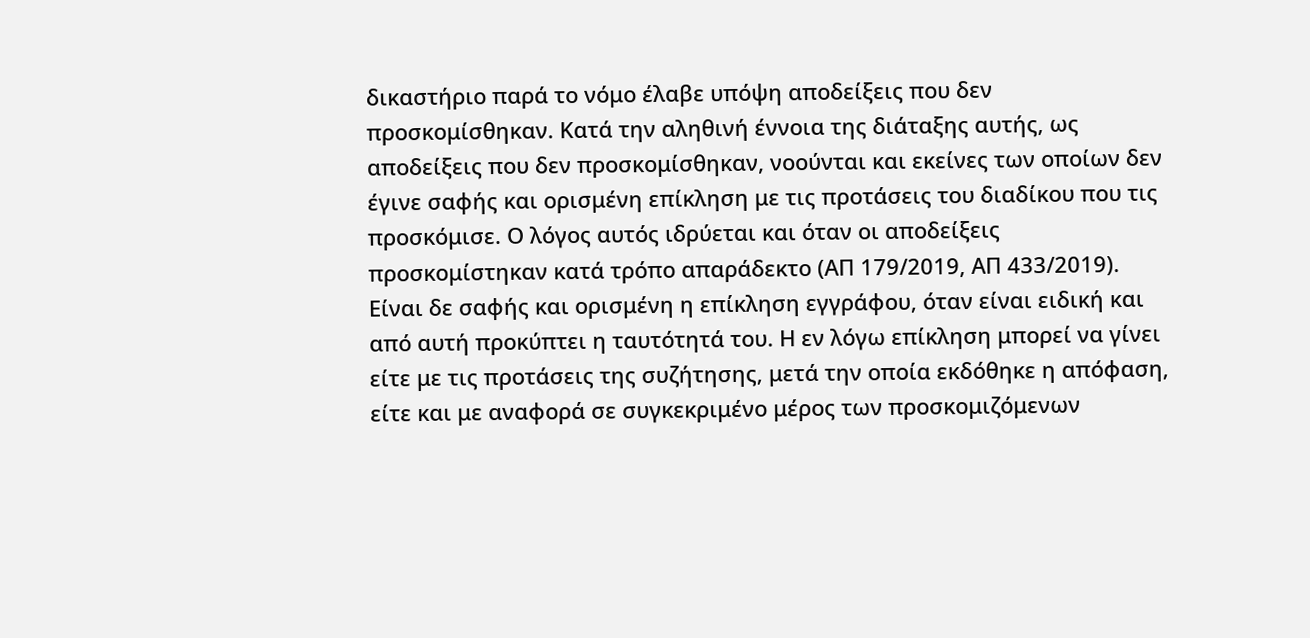δικαστήριο παρά το νόμο έλαβε υπόψη αποδείξεις που δεν προσκομίσθηκαν. Κατά την αληθινή έννοια της διάταξης αυτής, ως αποδείξεις που δεν προσκομίσθηκαν, νοούνται και εκείνες των οποίων δεν έγινε σαφής και ορισμένη επίκληση με τις προτάσεις του διαδίκου που τις προσκόμισε. Ο λόγος αυτός ιδρύεται και όταν οι αποδείξεις προσκομίστηκαν κατά τρόπο απαράδεκτο (ΑΠ 179/2019, ΑΠ 433/2019). Είναι δε σαφής και ορισμένη η επίκληση εγγράφου, όταν είναι ειδική και από αυτή προκύπτει η ταυτότητά του. Η εν λόγω επίκληση μπορεί να γίνει είτε με τις προτάσεις της συζήτησης, μετά την οποία εκδόθηκε η απόφαση, είτε και με αναφορά σε συγκεκριμένο μέρος των προσκομιζόμενων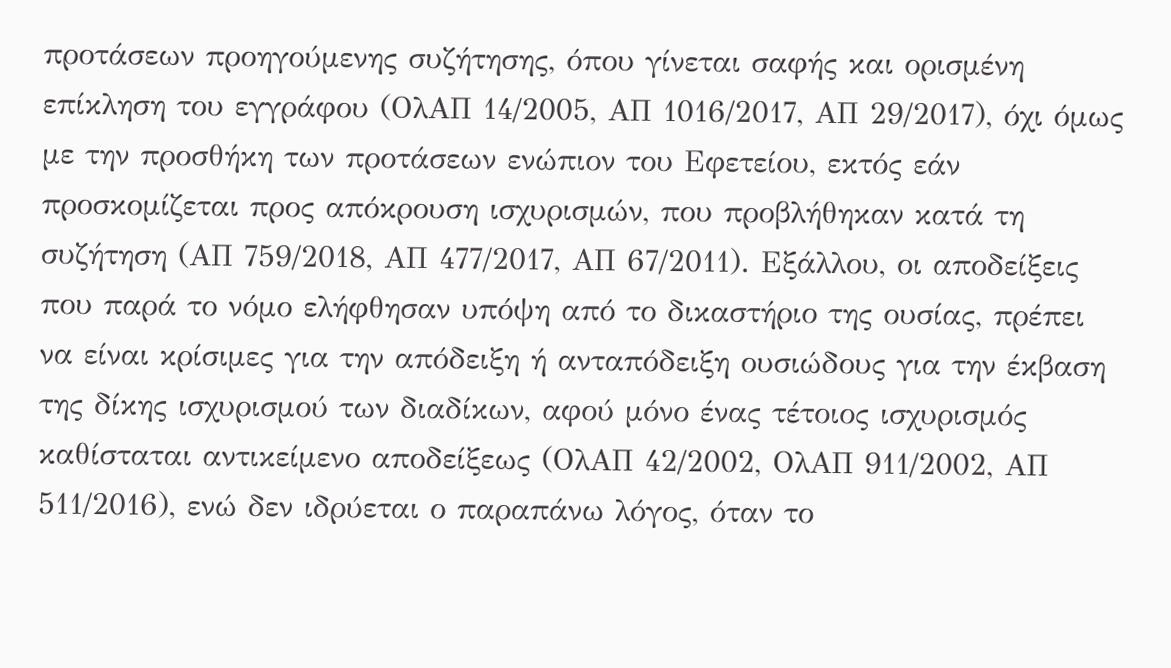προτάσεων προηγούμενης συζήτησης, όπου γίνεται σαφής και ορισμένη επίκληση του εγγράφου (ΟλΑΠ 14/2005, ΑΠ 1016/2017, ΑΠ 29/2017), όχι όμως με την προσθήκη των προτάσεων ενώπιον του Εφετείου, εκτός εάν προσκομίζεται προς απόκρουση ισχυρισμών, που προβλήθηκαν κατά τη συζήτηση (ΑΠ 759/2018, ΑΠ 477/2017, ΑΠ 67/2011). Εξάλλου, οι αποδείξεις που παρά το νόμο ελήφθησαν υπόψη από το δικαστήριο της ουσίας, πρέπει να είναι κρίσιμες για την απόδειξη ή ανταπόδειξη ουσιώδους για την έκβαση της δίκης ισχυρισμού των διαδίκων, αφού μόνο ένας τέτοιος ισχυρισμός καθίσταται αντικείμενο αποδείξεως (ΟλΑΠ 42/2002, ΟλΑΠ 911/2002, ΑΠ 511/2016), ενώ δεν ιδρύεται ο παραπάνω λόγος, όταν το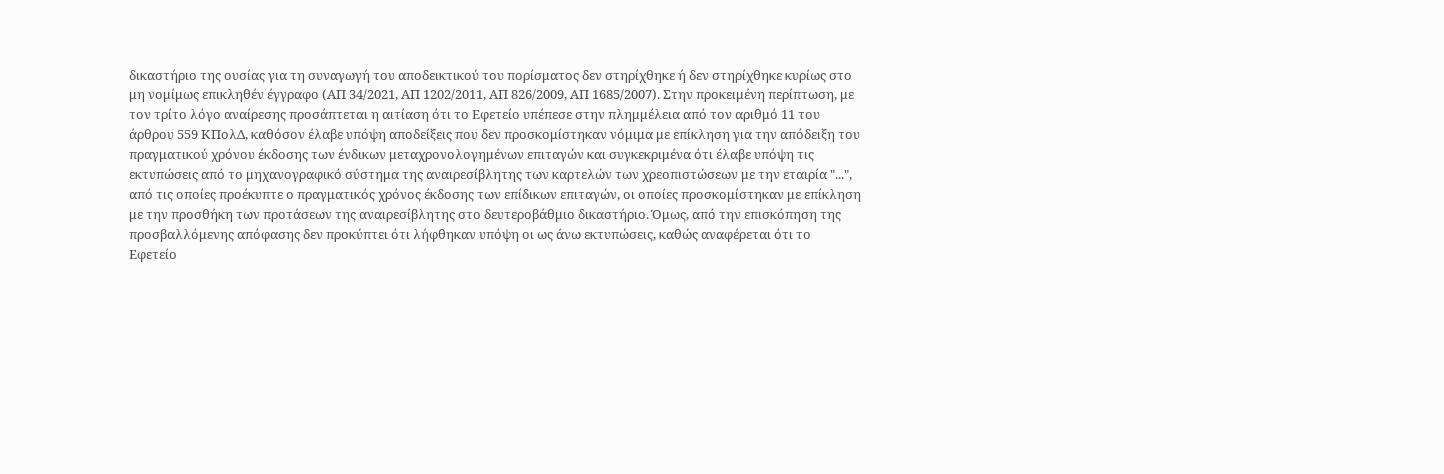δικαστήριο της ουσίας για τη συναγωγή του αποδεικτικού του πορίσματος δεν στηρίχθηκε ή δεν στηρίχθηκε κυρίως στο μη νομίμως επικληθέν έγγραφο (ΑΠ 34/2021, ΑΠ 1202/2011, ΑΠ 826/2009, ΑΠ 1685/2007). Στην προκειμένη περίπτωση, με τον τρίτο λόγο αναίρεσης προσάπτεται η αιτίαση ότι το Εφετείο υπέπεσε στην πλημμέλεια από τον αριθμό 11 του άρθρου 559 ΚΠολΔ, καθόσον έλαβε υπόψη αποδείξεις που δεν προσκομίστηκαν νόμιμα με επίκληση για την απόδειξη του πραγματικού χρόνου έκδοσης των ένδικων μεταχρονολογημένων επιταγών και συγκεκριμένα ότι έλαβε υπόψη τις εκτυπώσεις από το μηχανογραφικό σύστημα της αναιρεσίβλητης των καρτελών των χρεοπιστώσεων με την εταιρία "...", από τις οποίες προέκυπτε ο πραγματικός χρόνος έκδοσης των επίδικων επιταγών, οι οποίες προσκομίστηκαν με επίκληση με την προσθήκη των προτάσεων της αναιρεσίβλητης στο δευτεροβάθμιο δικαστήριο. Όμως, από την επισκόπηση της προσβαλλόμενης απόφασης δεν προκύπτει ότι λήφθηκαν υπόψη οι ως άνω εκτυπώσεις, καθώς αναφέρεται ότι το Εφετείο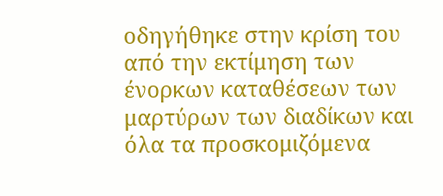οδηγήθηκε στην κρίση του από την εκτίμηση των ένορκων καταθέσεων των μαρτύρων των διαδίκων και όλα τα προσκομιζόμενα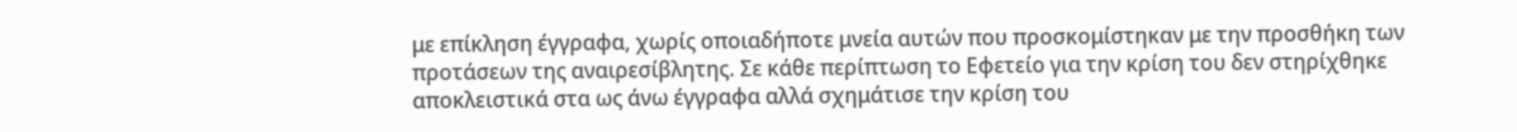με επίκληση έγγραφα, χωρίς οποιαδήποτε μνεία αυτών που προσκομίστηκαν με την προσθήκη των προτάσεων της αναιρεσίβλητης. Σε κάθε περίπτωση το Εφετείο για την κρίση του δεν στηρίχθηκε αποκλειστικά στα ως άνω έγγραφα αλλά σχημάτισε την κρίση του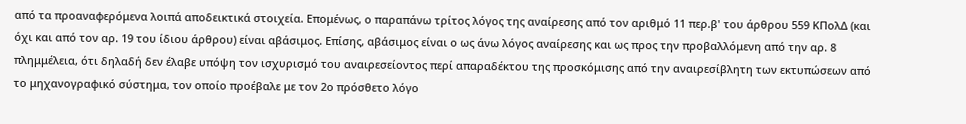από τα προαναφερόμενα λοιπά αποδεικτικά στοιχεία. Επομένως, ο παραπάνω τρίτος λόγος της αναίρεσης από τον αριθμό 11 περ.β' του άρθρου 559 ΚΠολΔ (και όχι και από τον αρ. 19 του ίδιου άρθρου) είναι αβάσιμος. Επίσης, αβάσιμος είναι ο ως άνω λόγος αναίρεσης και ως προς την προβαλλόμενη από την αρ. 8 πλημμέλεια, ότι δηλαδή δεν έλαβε υπόψη τον ισχυρισμό του αναιρεσείοντος περί απαραδέκτου της προσκόμισης από την αναιρεσίβλητη των εκτυπώσεων από το μηχανογραφικό σύστημα, τον οποίο προέβαλε με τον 2ο πρόσθετο λόγο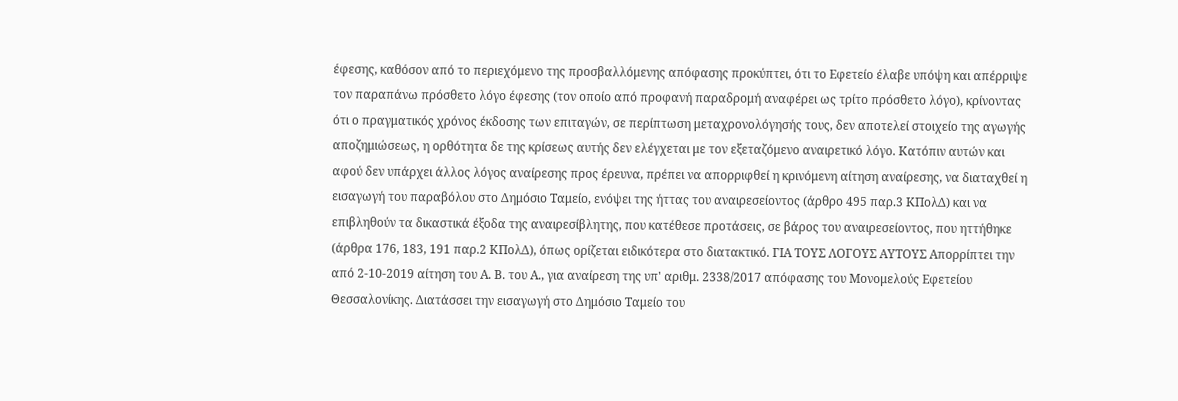έφεσης, καθόσον από το περιεχόμενο της προσβαλλόμενης απόφασης προκύπτει, ότι το Εφετείο έλαβε υπόψη και απέρριψε τον παραπάνω πρόσθετο λόγο έφεσης (τον οποίο από προφανή παραδρομή αναφέρει ως τρίτο πρόσθετο λόγο), κρίνοντας ότι ο πραγματικός χρόνος έκδοσης των επιταγών, σε περίπτωση μεταχρονολόγησής τους, δεν αποτελεί στοιχείο της αγωγής αποζημιώσεως, η ορθότητα δε της κρίσεως αυτής δεν ελέγχεται με τον εξεταζόμενο αναιρετικό λόγο. Κατόπιν αυτών και αφού δεν υπάρχει άλλος λόγος αναίρεσης προς έρευνα, πρέπει να απορριφθεί η κρινόμενη αίτηση αναίρεσης, να διαταχθεί η εισαγωγή του παραβόλου στο Δημόσιο Ταμείο, ενόψει της ήττας του αναιρεσείοντος (άρθρο 495 παρ.3 ΚΠολΔ) και να επιβληθούν τα δικαστικά έξοδα της αναιρεσίβλητης, που κατέθεσε προτάσεις, σε βάρος του αναιρεσείοντος, που ηττήθηκε (άρθρα 176, 183, 191 παρ.2 ΚΠολΔ), όπως ορίζεται ειδικότερα στο διατακτικό. ΓΙΑ ΤΟΥΣ ΛΟΓΟΥΣ ΑΥΤΟΥΣ Απορρίπτει την από 2-10-2019 αίτηση του Α. Β. του Α., για αναίρεση της υπ' αριθμ. 2338/2017 απόφασης του Μονομελούς Εφετείου Θεσσαλονίκης. Διατάσσει την εισαγωγή στο Δημόσιο Ταμείο του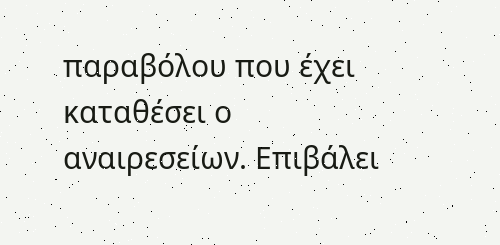παραβόλου που έχει καταθέσει ο αναιρεσείων. Επιβάλει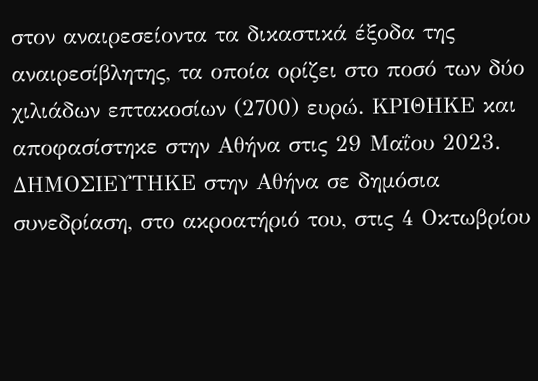στον αναιρεσείοντα τα δικαστικά έξοδα της αναιρεσίβλητης, τα οποία ορίζει στο ποσό των δύο χιλιάδων επτακοσίων (2700) ευρώ. ΚΡΙΘΗΚΕ και αποφασίστηκε στην Αθήνα στις 29 Μαΐου 2023. ΔΗΜΟΣΙΕΥΤΗΚΕ στην Αθήνα σε δημόσια συνεδρίαση, στο ακροατήριό του, στις 4 Οκτωβρίου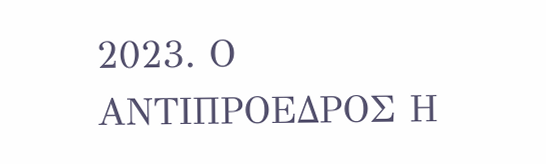2023. Ο ΑΝΤΙΠΡΟΕΔΡΟΣ Η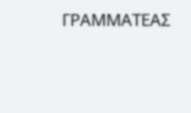ΓΡΑΜΜΑΤΕΑΣ